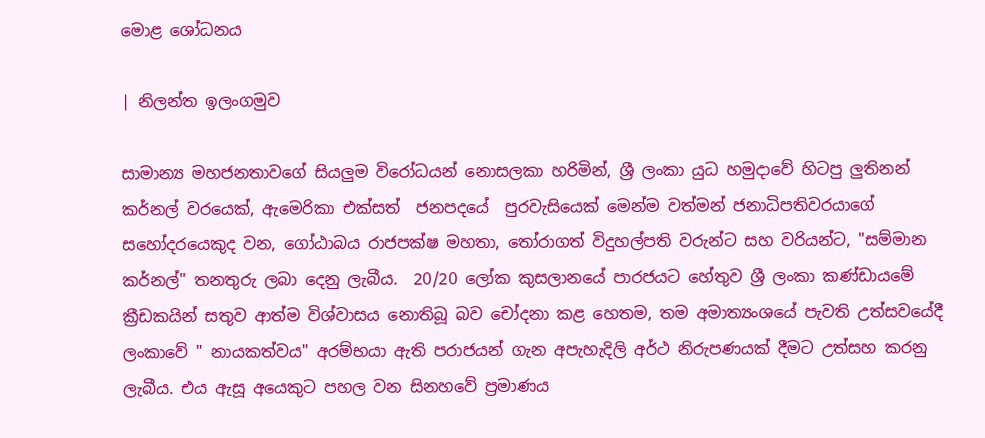මොළ ශෝධනය

| නිලන්ත ඉලංගමුව

සාමාන්‍ය මහජනතාවගේ සියලුම විරෝධයන් නොසලකා හරිමින්, ශ්‍රී ලංකා යුධ හමුදාවේ හිටපු ලුතිනන් කර්නල් වරයෙක්, ඇමෙරිකා එක්සත්  ජනපදයේ  පුරවැසියෙක් මෙන්ම වත්මන් ජනාධිපතිවරයාගේ සහෝදරයෙකුද වන, ගෝඨාබය රාජපක්ෂ මහතා, තෝරාගත් විදුහල්පති වරුන්ට සහ වරියන්ට, "සම්මාන කර්නල්" තනතුරු ලබා දෙනු ලැබීය.  20/20 ලෝක කුසලානයේ පාරජයට හේතුව ශ්‍රී ලංකා කණ්ඩායමේ ක්‍රීඩකයින් සතුව ආත්ම විශ්වාසය නොතිබූ බව චෝදනා කළ හෙතම, තම අමාත්‍යංශයේ පැවති උත්සවයේදී ලංකාවේ " නායකත්වය" අරම්භයා ඇති පරාජයන් ගැන අපැහැදිලි අර්ථ නිරුපණයක් දීමට උත්සහ කරනු ලැබීය. එය ඇසූ අයෙකුට පහල වන සිනහවේ ප්‍රමාණය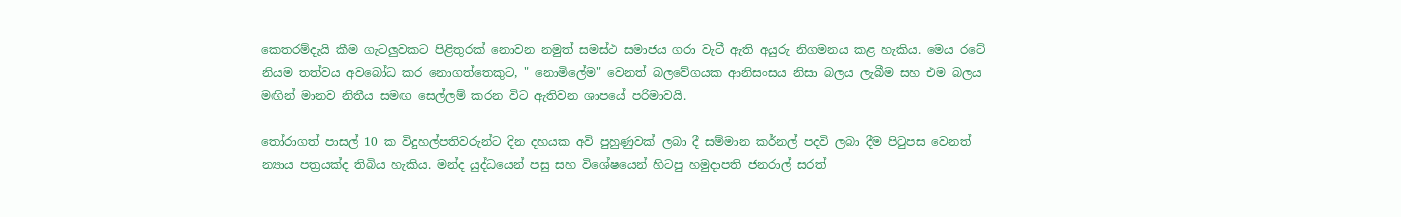කෙතරම්දැයි කීම ගැටලුවකට පිළිතුරක් නොවන නමුත් සමස්ථ සමාජය ගරා වැටී ඇති අයුරු නිගමනය කළ හැකිය. මෙය රටේ නියම තත්වය අවබෝධ කර නොගත්තෙකුට, " නොමිලේම" වෙනත් බලවේගයක ආනිසංසය නිසා බලය ලැබීම සහ එම බලය මඟින් මානව නිතීය සමඟ සෙල්ලම් කරන විට ඇතිවන ශාපයේ පරිමාවයි.

තෝරාගත් පාසල් 10 ක විදුහල්පතිවරුන්ට දින දහයක අවි පුහුණුවක් ලබා දී සම්මාන කර්නල් පදවි ලබා දීම පිටුපස වෙනත් න්‍යාය පත්‍රයක්ද තිබිය හැකිය. මන්ද යුද්ධයෙන් පසු සහ විශේෂයෙන් හිටපු හමුදාපති ජනරාල් සරත්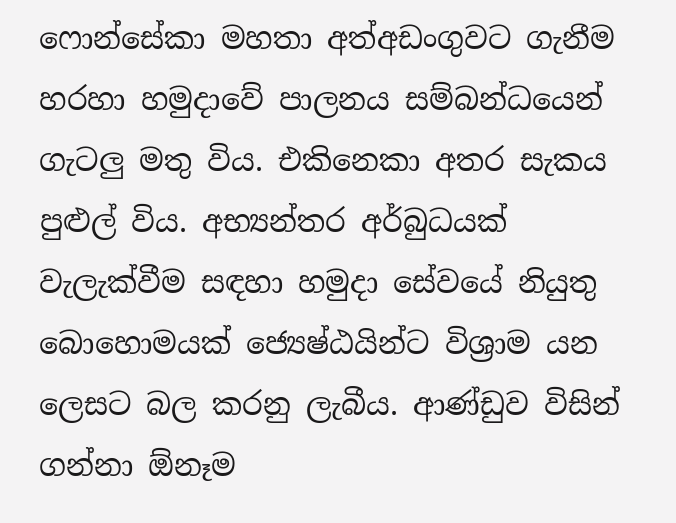ෆොන්සේකා මහතා අත්අඩංගුවට ගැනීම හරහා හමුදාවේ පාලනය සම්බන්ධයෙන් ගැටලු මතු විය. එකිනෙකා අතර සැකය පුළුල් විය. අභ්‍යන්තර අර්බුධයක් වැලැක්වීම සඳහා හමුදා සේවයේ නියුතු බොහොමයක් ජ්‍යෙෂ්ඨයින්ට විශ්‍රාම යන ලෙසට බල කරනු ලැබීය. ආණ්ඩුව විසින් ගන්නා ඕනෑම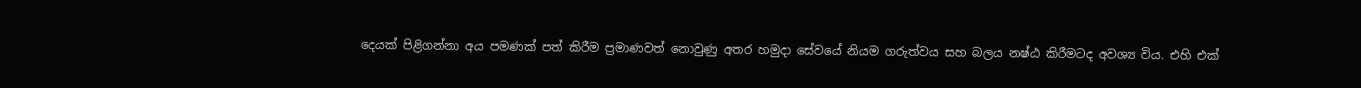දෙයක් පිළිගන්නා අය පමණක් පත් කිරීම ප්‍රමාණවත් නොවුණු අතර හමුදා සේවයේ නියම ගරුත්වය සහ බලය නෂ්ඨ කිරීමටද අවශ්‍ය විය. එහි එක්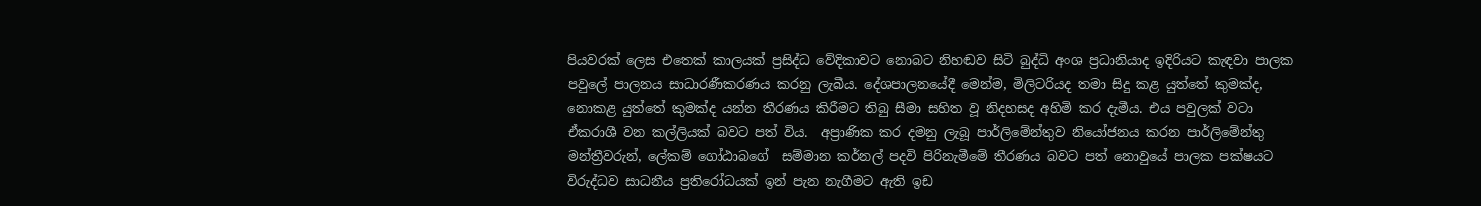පියවරක් ලෙස එතෙක් කාලයක් ප්‍රසිද්ධ වේදිකාවට නොබට නිහඬව සිටි බුද්ධි අංශ ප්‍රධානියාද ඉදිරියට කැඳවා පාලක පවුලේ පාලනය සාධාරණීකරණය කරනු ලැබීය. දේශපාලනයේදී මෙන්ම, මිලිටරියද තමා සිදු කළ යුත්තේ කුමක්ද, නොකළ යුත්තේ කුමක්ද යන්න තීරණය කිරීමට තිබු සීමා සහිත වූ නිදහසද අහිමි කර දැමීය. එය පවුලක් වටා ඒකරාශී වන කල්ලියක් බවට පත් විය.  අප්‍රාණික කර දමනු ලැබූ පාර්ලිමේන්තුව නියෝජනය කරන පාර්ලිමේන්තු මන්ත්‍රීවරුන්, ලේකම් ගෝඨාබගේ  සම්මාන කර්නල් පදවි පිරිනැමීමේ තීරණය බවට පත් නොවුයේ පාලක පක්ෂයට විරුද්ධව සාධනීය ප්‍රතිරෝධයක් ඉන් පැන නැගීමට ඇති ඉඩ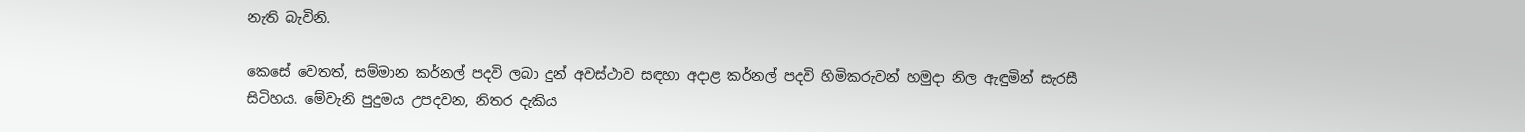නැති බැවිනි.

කෙසේ වෙතත්, සම්මාන කර්නල් පදවි ලබා දුන් අවස්ථාව සඳහා අදාළ කර්නල් පදවි හිමිකරුවන් හමුදා නිල ඇඳුමින් සැරසී සිටිහය. මේවැනි පුදුමය උපදවන, නිතර දැකිය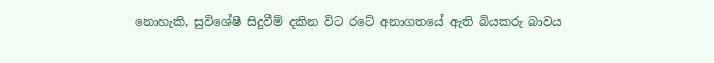නොහැකි, සුවිශේෂී සිදුවීම් දකින විට රටේ අනාගතයේ ඇති බියකරු බාවය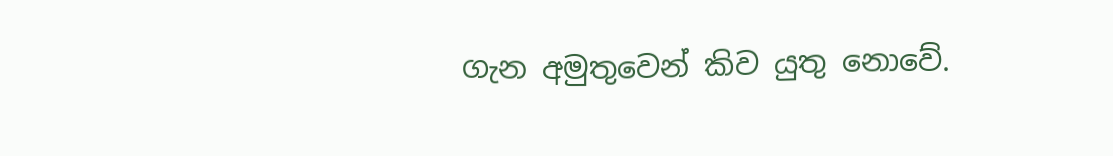ගැන අමුතුවෙන් කිව යුතු නොවේ.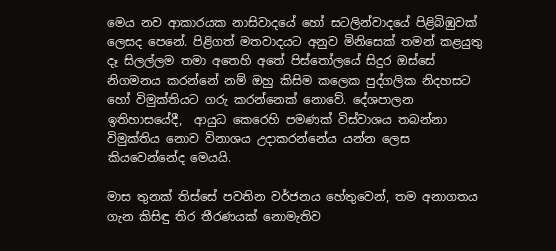මෙය නව ආකාරයක නාසිවාදයේ හෝ සටලින්වාදයේ පිළිබිඹුවක් ලෙසද පෙනේ. පිළිගත් මතවාදයට අනුව මිනිසෙක් තමන් කළයුතු දෑ සිලල්ලම තමා අතෙහි අතේ පිස්තෝලයේ සිදුර ඔස්සේ නිගමනය කරන්නේ නම් ඔහු කිසිම කලෙක පුද්ගලික නිදහසට හෝ විමුක්තියට ගරු කරන්නෙක් නොවේ. දේශපාලන ඉතිහාසයේදී,  ආයුධ කෙරෙහි පමණක් විස්වාශය තබන්නා විමුක්තිය නොව විනාශය උදාකරන්නේය යන්න ලෙස කියවෙන්නේද මෙයයි.

මාස තුනක් තිස්සේ පවතින වර්ජනය හේතුවෙන්, තම අනාගතය ගැන කිසිඳු තිර තීරණයක් නොමැතිව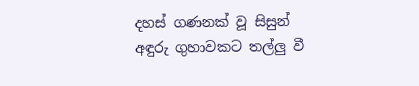දහස් ගණනක් වූ සිසුන් අඳුරු ගුහාවකට තල්ලු වී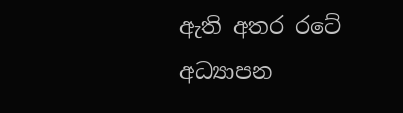ඇති අතර රටේ අධ්‍යාපන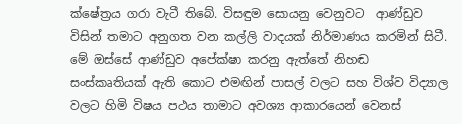ක්ෂේත්‍රය ගරා වැටී තිබේ. විසඳුම සොයනු වෙනුවට  ආණ්ඩුව විසින් තමාට අනුගත වන කල්ලි වාදයක් නිර්මාණය කරමින් සිටී. මේ ඔස්සේ ආණ්ඩුව අපේක්ෂා කරනු ඇත්තේ නිහඬ සංස්කෘතියක් ඇති කොට එමඟින් පාසල් වලට සහ විශ්ව විද්‍යාල වලට හිමි විෂය පථය තාමාට අවශ්‍ය ආකාරයෙන් වෙනස්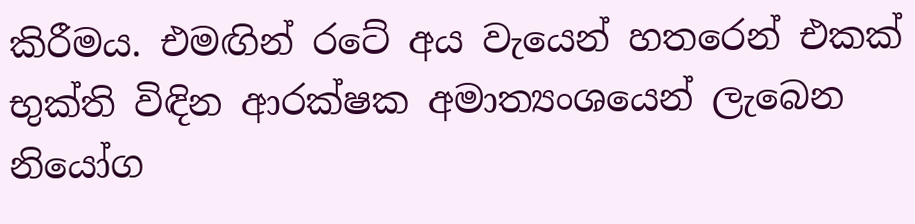කිරීමය. එමඟින් රටේ අය වැයෙන් හතරෙන් එකක් භුක්ති විඳින ආරක්ෂක අමාත්‍යංශයෙන් ලැබෙන නියෝග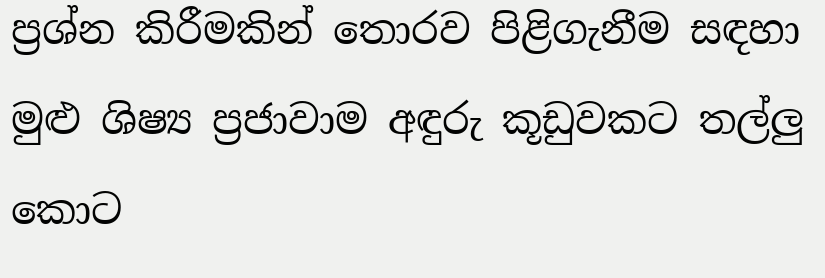ප්‍රශ්න කිරීමකින් තොරව පිළිගැනීම සඳහා මුළු ශිෂ්‍ය ප්‍රජාවාම අඳුරු කූඩුවකට තල්ලු කොට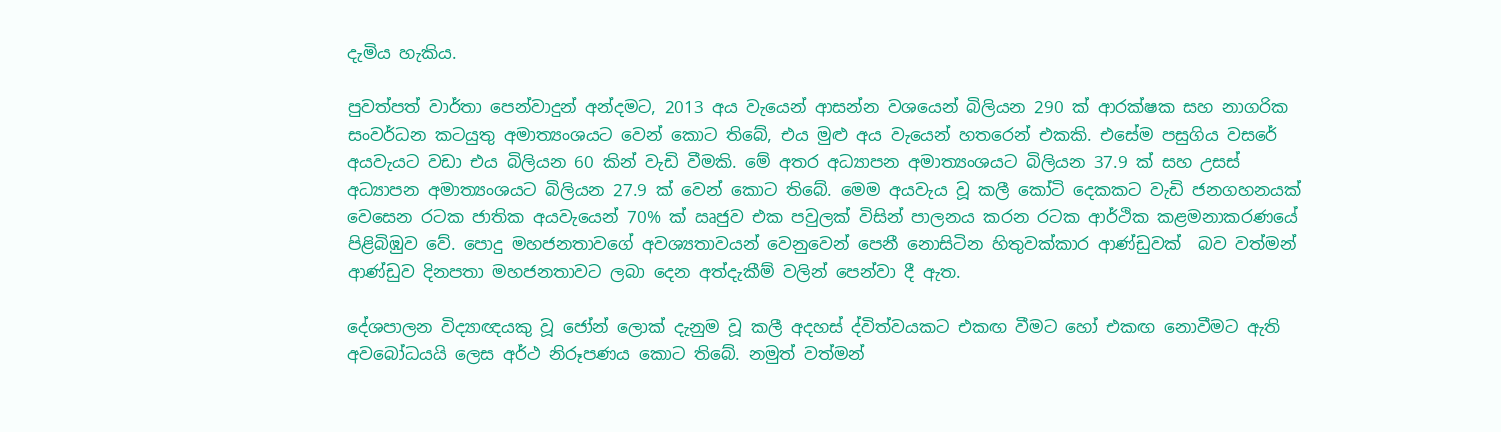දැමිය හැකිය.

පුවත්පත් වාර්තා පෙන්වාදුන් අන්දමට, 2013 අය වැයෙන් ආසන්න වශයෙන් බිලියන 290 ක් ආරක්ෂක සහ නාගරික සංවර්ධන කටයුතු අමාත්‍යංශයට වෙන් කොට තිබේ, එය මුළු අය වැයෙන් හතරෙන් එකකි. එසේම පසුගිය වසරේ අයවැයට වඩා එය බිලියන 60 කින් වැඩි වීමකි. මේ අතර අධ්‍යාපන අමාත්‍යංශයට බිලියන 37.9 ක් සහ උසස් අධ්‍යාපන අමාත්‍යංශයට බිලියන 27.9 ක් වෙන් කොට තිබේ. මෙම අයවැය වූ කලී කෝටි දෙකකට වැඩි ජනගහනයක් වෙසෙන රටක ජාතික අයවැයෙන් 70% ක් ඍජුව එක පවුලක් විසින් පාලනය කරන රටක ආර්ථික කළමනාකරණයේ පිළිබිඹුව වේ. පොදු මහජනතාවගේ අවශ්‍යතාවයන් වෙනුවෙන් පෙනී නොසිටින හිතුවක්කාර ආණ්ඩුවක්  බව වත්මන්  ආණ්ඩුව දිනපතා මහජනතාවට ලබා දෙන අත්දැකීම් වලින් පෙන්වා දී ඇත.

දේශපාලන විද්‍යාඥයකු වූ ජෝන් ලොක් දැනුම වූ කලී අදහස් ද්විත්වයකට එකඟ වීමට හෝ එකඟ නොවීමට ඇති අවබෝධයයි ලෙස අර්ථ නිරූපණය කොට තිබේ. නමුත් වත්මන්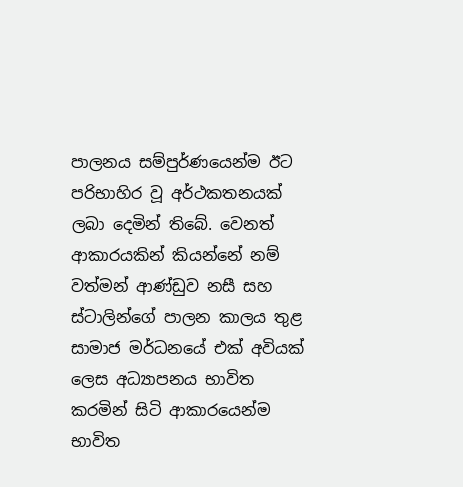පාලනය සම්පුර්ණයෙන්ම ඊට පරිභාහිර වූ අර්ථකතනයක් ලබා දෙමින් තිබේ. වෙනත් ආකාරයකින් කියන්නේ නම් වත්මන් ආණ්ඩුව නසී සහ ස්ටාලින්ගේ පාලන කාලය තුළ සාමාජ මර්ධනයේ එක් අවියක් ලෙස අධ්‍යාපනය භාවිත කරමින් සිටි ආකාරයෙන්ම භාවිත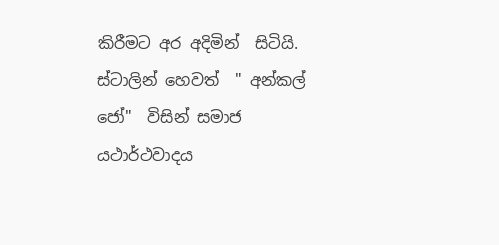කිරීමට අර අදිමින්  සිටියි. ස්ටාලින් හෙවත්  " අන්කල් ජෝ"  විසින් සමාජ යථාර්ථවාදය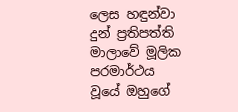ලෙස හඳුන්වා දුන් ප්‍රතිපත්ති මාලාවේ මූලික පරමාර්ථය වූයේ ඔහුගේ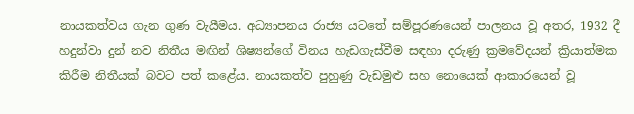නායකත්වය ගැන ගුණ වැයීමය. අධ්‍යාපනය රාජ්‍ය යටතේ සම්පූරණයෙන් පාලනය වූ අතර, 1932 දී හදුන්වා දුන් නව නිතීය මඟින් ශිෂ්‍යන්ගේ විනය හැඩගැස්වීම සඳහා දරුණු ක්‍රමවේදයන් ක්‍රියාත්මක කිරීම නිතීයක් බවට පත් කළේය. නායකත්ව පුහුණු වැඩමුළු සහ නොයෙක් ආකාරයෙන් වූ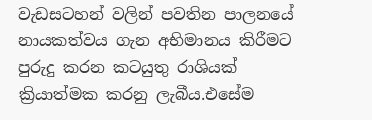වැඩසටහන් වලින් පවතින පාලනයේ නායකත්වය ගැන අභිමානය කිරීමට පුරුදු කරන කටයුතු රාශියක් ක්‍රියාත්මක කරනු ලැබීය.එසේම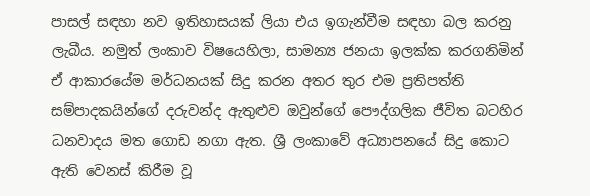පාසල් සඳහා නව ඉතිහාසයක් ලියා එය ඉගැන්වීම සඳහා බල කරනු ලැබීය. නමුත් ලංකාව විෂයෙහිලා, සාමන්‍ය ජනයා ඉලක්ක කරගනිමින් ඒ ආකාරයේම මර්ධනයක් සිදු කරන අතර තුර එම ප්‍රතිපත්ති සම්පාදකයින්ගේ දරුවන්ද ඇතුළුව ඔවුන්ගේ පෞද්ගලික ජීවිත බටහිර ධනවාදය මත ගොඩ නගා ඇත. ශ්‍රී ලංකාවේ අධ්‍යාපනයේ සිදු කොට ඇති වෙනස් කිරීම වූ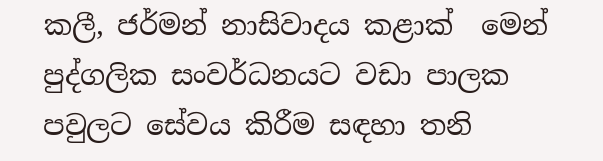කලී, ජර්මන් නාසිවාදය කළාක්  මෙන් පුද්ගලික සංවර්ධනයට වඩා පාලක පවුලට සේවය කිරීම සඳහා තනි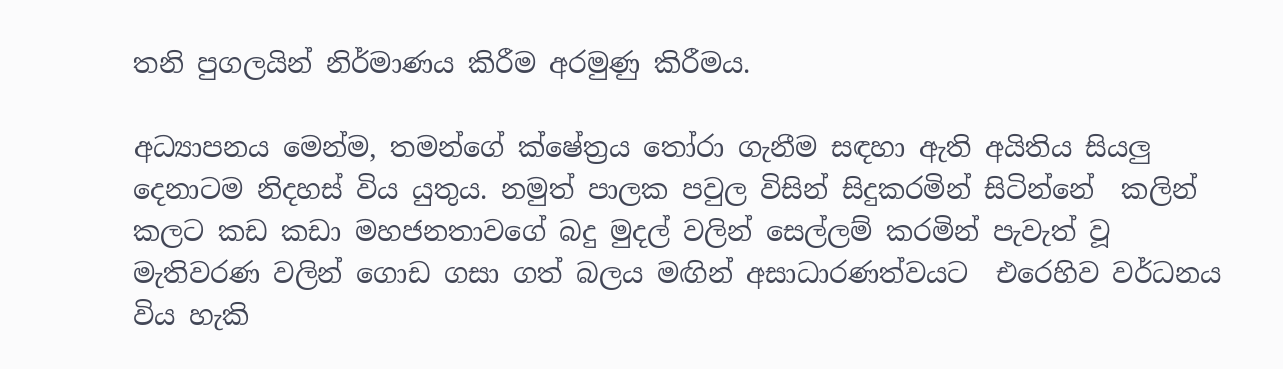තනි පුගලයින් නිර්මාණය කිරීම අරමුණු කිරීමය.

අධ්‍යාපනය මෙන්ම, තමන්ගේ ක්ෂේත්‍රය තෝරා ගැනීම සඳහා ඇති අයිතිය සියලු දෙනාටම නිදහස් විය යුතුය. නමුත් පාලක පවුල විසින් සිදුකරමින් සිටින්නේ  කලින් කලට කඩ කඩා මහජනතාවගේ බදු මුදල් වලින් සෙල්ලම් කරමින් පැවැත් වූ මැතිවරණ වලින් ගොඩ ගසා ගත් බලය මඟින් අසාධාරණත්වයට  එරෙහිව වර්ධනය විය හැකි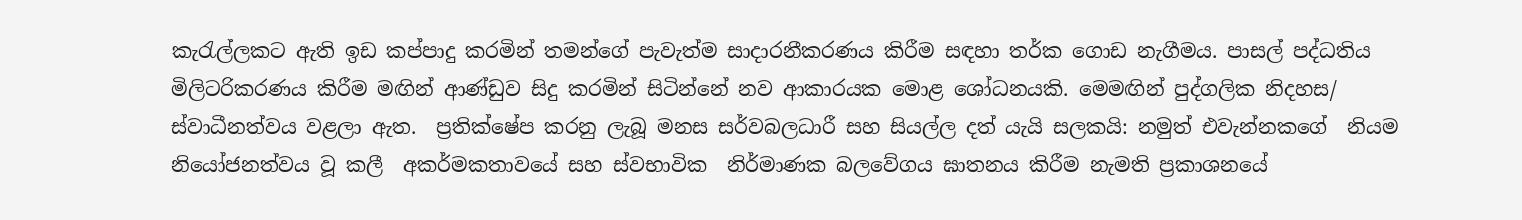කැරැල්ලකට ඇති ඉඩ කප්පාදු කරමින් තමන්ගේ පැවැත්ම සාදාරනීකරණය කිරීම සඳහා තර්ක ගොඩ නැගීමය. පාසල් පද්ධතිය මිලිටරිකරණය කිරීම මඟින් ආණ්ඩුව සිදු කරමින් සිටින්නේ නව ආකාරයක මොළ ශෝධනයකි. මෙමඟින් පුද්ගලික නිදහස/ ස්වාධීනත්වය වළලා ඇත.  ප්‍රතික්ෂේප කරනු ලැබූ මනස සර්වබලධාරී සහ සියල්ල දත් යැයි සලකයි: නමුත් එවැන්නකගේ  නියම නියෝජනත්වය වූ කලී  අකර්මකතාවයේ සහ ස්වභාවික  නිර්මාණක බලවේගය ඝාතනය කිරීම නැමති ප්‍රකාශනයේ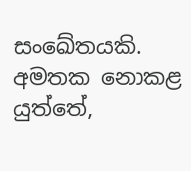සංඛේතයකි. අමතක නොකළ යුත්තේ,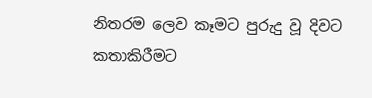නිතරම ලෙව කෑමට පුරුදු වූ දිවට කතාකිරීමට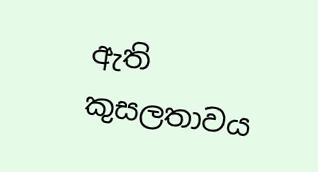ඇති කුසලතාවය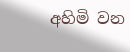අහිමි වන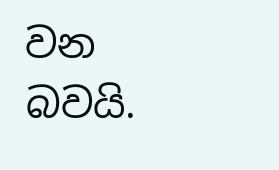වන බවයි.